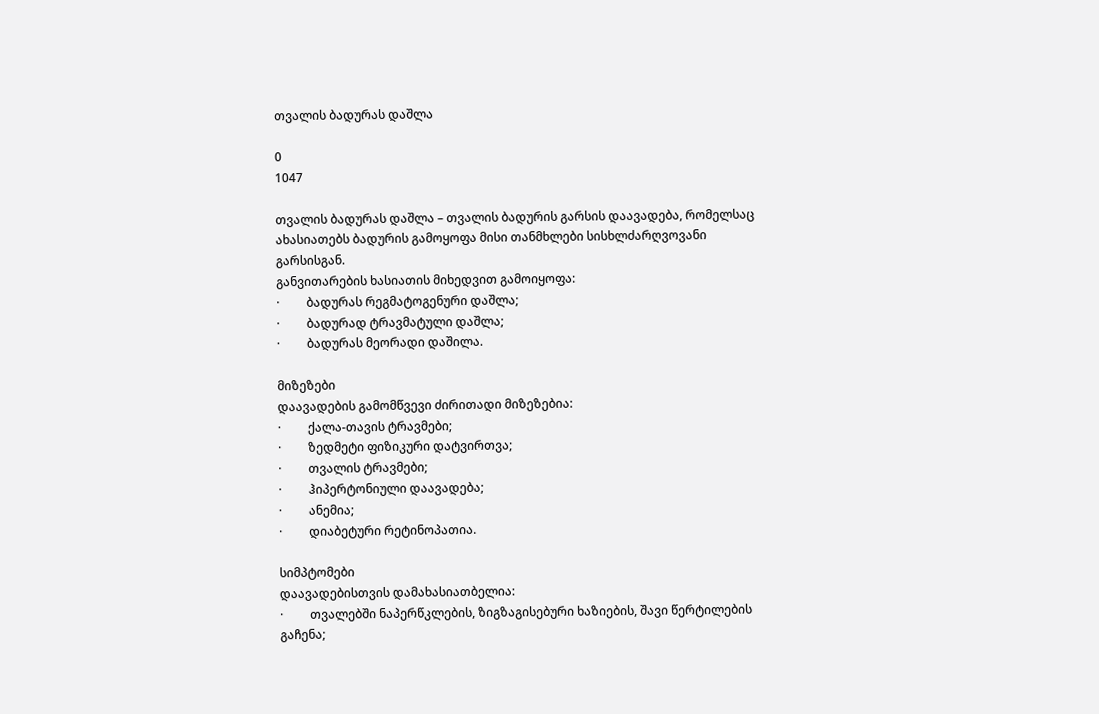თვალის ბადურას დაშლა

0
1047

თვალის ბადურას დაშლა – თვალის ბადურის გარსის დაავადება, რომელსაც ახასიათებს ბადურის გამოყოფა მისი თანმხლები სისხლძარღვოვანი გარსისგან.
განვითარების ხასიათის მიხედვით გამოიყოფა:
·         ბადურას რეგმატოგენური დაშლა;
·         ბადურად ტრავმატული დაშლა;
·         ბადურას მეორადი დაშილა.

მიზეზები
დაავადების გამომწვევი ძირითადი მიზეზებია:
·         ქალა-თავის ტრავმები;
·         ზედმეტი ფიზიკური დატვირთვა;
·         თვალის ტრავმები;
·         ჰიპერტონიული დაავადება;
·         ანემია;
·         დიაბეტური რეტინოპათია.

სიმპტომები
დაავადებისთვის დამახასიათბელია:
·         თვალებში ნაპერწკლების, ზიგზაგისებური ხაზიების, შავი წერტილების გაჩენა;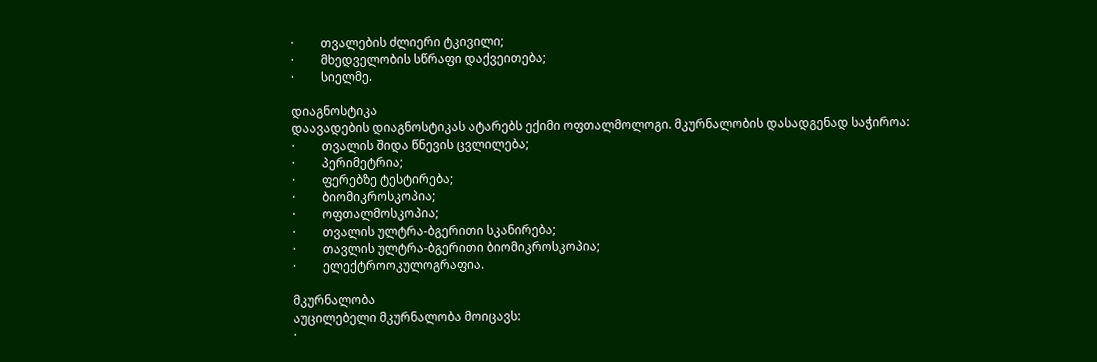·         თვალების ძლიერი ტკივილი;
·         მხედველობის სწრაფი დაქვეითება;
·         სიელმე.

დიაგნოსტიკა
დაავადების დიაგნოსტიკას ატარებს ექიმი ოფთალმოლოგი. მკურნალობის დასადგენად საჭიროა:
·         თვალის შიდა წნევის ცვლილება;
·         პერიმეტრია;
·         ფერებზე ტესტირება;
·         ბიომიკროსკოპია;
·         ოფთალმოსკოპია;
·         თვალის ულტრა-ბგერითი სკანირება;
·         თავლის ულტრა-ბგერითი ბიომიკროსკოპია;
·         ელექტროოკულოგრაფია.

მკურნალობა
აუცილებელი მკურნალობა მოიცავს:
·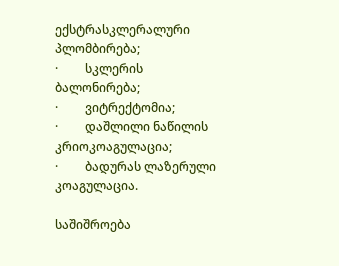ექსტრასკლერალური პლომბირება;
·         სკლერის ბალონირება;
·         ვიტრექტომია;
·         დაშლილი ნაწილის კრიოკოაგულაცია;
·         ბადურას ლაზერული კოაგულაცია.

საშიშროება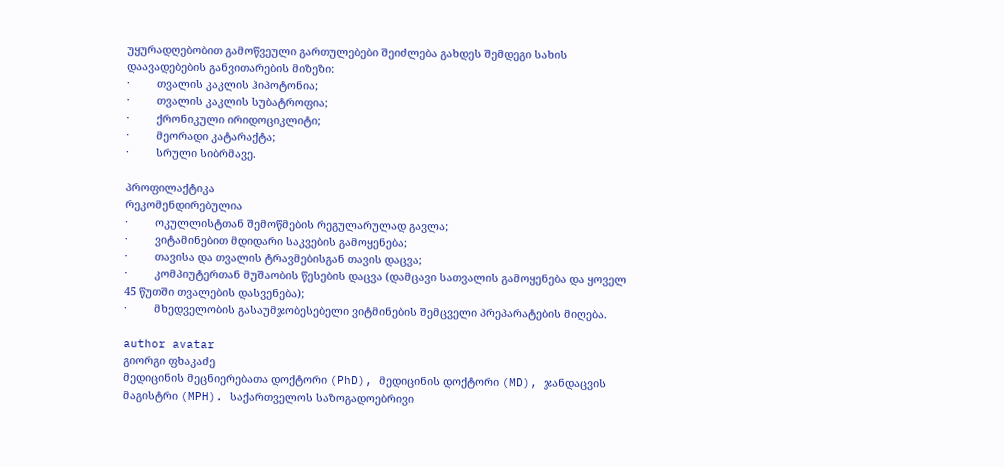უყურადღებობით გამოწვეული გართულებები შეიძლება გახდეს შემდეგი სახის დაავადებების განვითარების მიზეზი:
·         თვალის კაკლის ჰიპოტონია;
·         თვალის კაკლის სუბატროფია;
·         ქრონიკული ირიდოციკლიტი;
·         მეორადი კატარაქტა;
·         სრული სიბრმავე.

პროფილაქტიკა
რეკომენდირებულია
·         ოკულლისტთან შემოწმების რეგულარულად გავლა;
·         ვიტამინებით მდიდარი საკვების გამოყენება;
·         თავისა და თვალის ტრავმებისგან თავის დაცვა;
·         კომპიუტერთან მუშაობის წესების დაცვა (დამცავი სათვალის გამოყენება და ყოველ 45 წუთში თვალების დასვენება);
·         მხედველობის გასაუმჯობესებელი ვიტმინების შემცველი პრეპარატების მიღება.

author avatar
გიორგი ფხაკაძე
მედიცინის მეცნიერებათა დოქტორი (PhD), მედიცინის დოქტორი (MD), ჯანდაცვის მაგისტრი (MPH). საქართველოს საზოგადოებრივი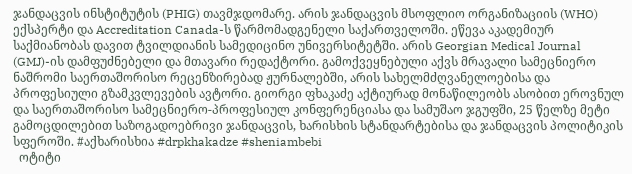ჯანდაცვის ინსტიტუტის (PHIG) თავმჯდომარე. არის ჯანდაცვის მსოფლიო ორგანიზაციის (WHO) ექსპერტი და Accreditation Canada-ს წარმომადგენელი საქართველოში. ეწევა აკადემიურ საქმიანობას დავით ტვილდიანის სამედიცინო უნივერსიტეტში. არის Georgian Medical Journal (GMJ)-ის დამფუძნებელი და მთავარი რედაქტორი. გამოქვეყნებული აქვს მრავალი სამეცნიერო ნაშრომი საერთაშორისო რეცენზირებად ჟურნალებში, არის სახელმძღვანელოებისა და პროფესიული გზამკვლევების ავტორი. გიორგი ფხაკაძე აქტიურად მონაწილეობს ასობით ეროვნულ და საერთაშორისო სამეცნიერო-პროფესიულ კონფერენციასა და სამუშაო ჯგუფში, 25 წელზე მეტი გამოცდილებით საზოგადოებრივი ჯანდაცვის, ხარისხის სტანდარტებისა და ჯანდაცვის პოლიტიკის სფეროში. #აქხარისხია #drpkhakadze #sheniambebi
  ოტიტი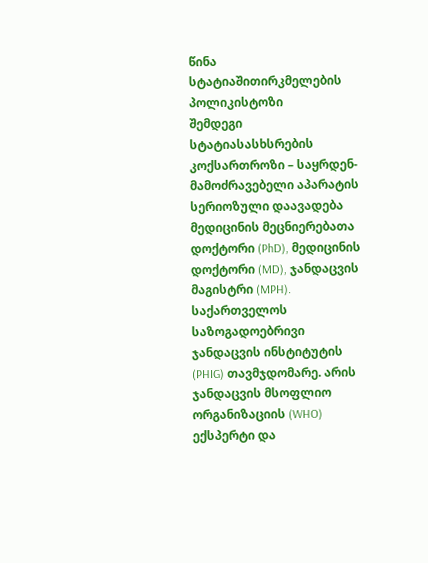წინა სტატიაშითირკმელების პოლიკისტოზი
შემდეგი სტატიასასხსრების კოქსართროზი – საყრდენ-მამოძრავებელი აპარატის სერიოზული დაავადება
მედიცინის მეცნიერებათა დოქტორი (PhD), მედიცინის დოქტორი (MD), ჯანდაცვის მაგისტრი (MPH). საქართველოს საზოგადოებრივი ჯანდაცვის ინსტიტუტის (PHIG) თავმჯდომარე. არის ჯანდაცვის მსოფლიო ორგანიზაციის (WHO) ექსპერტი და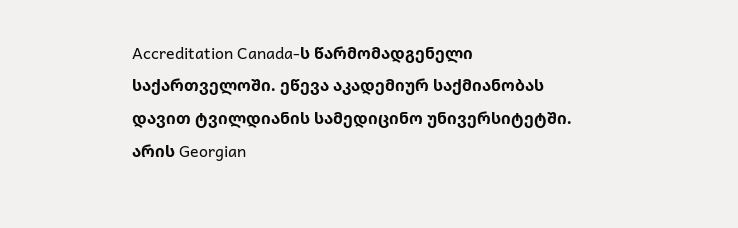Accreditation Canada-ს წარმომადგენელი საქართველოში. ეწევა აკადემიურ საქმიანობას დავით ტვილდიანის სამედიცინო უნივერსიტეტში. არის Georgian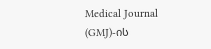Medical Journal (GMJ)-ის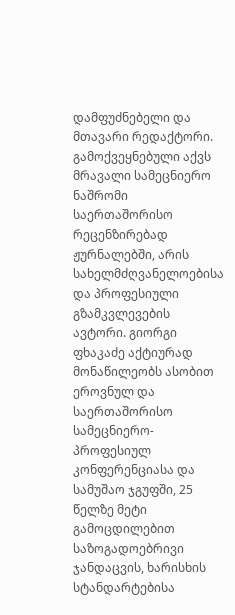დამფუძნებელი და მთავარი რედაქტორი. გამოქვეყნებული აქვს მრავალი სამეცნიერო ნაშრომი საერთაშორისო რეცენზირებად ჟურნალებში, არის სახელმძღვანელოებისა და პროფესიული გზამკვლევების ავტორი. გიორგი ფხაკაძე აქტიურად მონაწილეობს ასობით ეროვნულ და საერთაშორისო სამეცნიერო-პროფესიულ კონფერენციასა და სამუშაო ჯგუფში, 25 წელზე მეტი გამოცდილებით საზოგადოებრივი ჯანდაცვის, ხარისხის სტანდარტებისა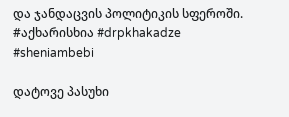და ჯანდაცვის პოლიტიკის სფეროში. #აქხარისხია #drpkhakadze #sheniambebi

დატოვე პასუხი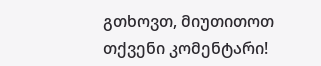გთხოვთ, მიუთითოთ თქვენი კომენტარი!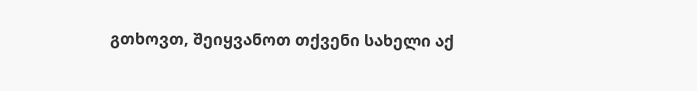გთხოვთ, შეიყვანოთ თქვენი სახელი აქ